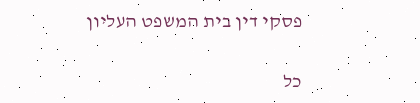פסקי דין בית המשפט העליון

כל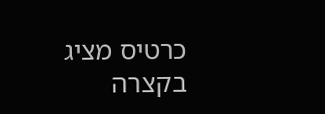כרטיס מציג בקצרה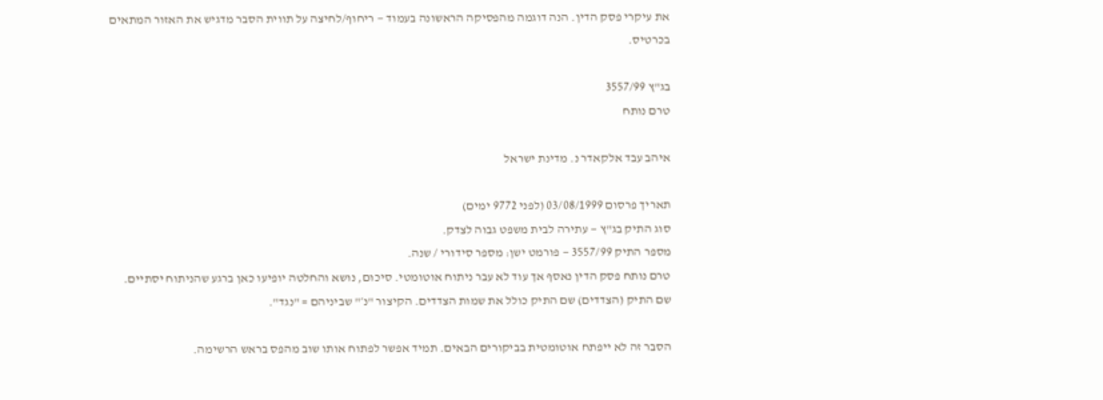את עיקרי פסק הדין. הנה דוגמה מהפסיקה הראשונה בעמוד — ריחוף/לחיצה על תווית הסבר מדגיש את האזור המתאים בכרטיס.

בג"ץ 3557/99
טרם נותח

איהב עבד אלקאדר נ. מדינת ישראל

תאריך פרסום 03/08/1999 (לפני 9772 ימים)
סוג התיק בג"ץ — עתירה לבית משפט גבוה לצדק.
מספר התיק 3557/99 — פורמט ישן: מספר סידורי / שנה.
טרם נותח פסק הדין נאסף אך עוד לא עבר ניתוח אוטומטי. סיכום, נושא והחלטה יופיעו כאן ברגע שהניתוח יסתיים.
שם התיק (הצדדים) שם התיק כולל את שמות הצדדים. הקיצור "נ׳" שביניהם = "נגד".

הסבר זה לא ייפתח אוטומטית בביקורים הבאים. תמיד אפשר לפתוח אותו שוב מהפס בראש הרשימה.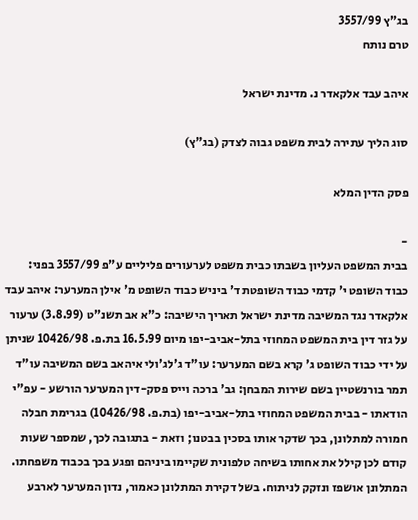בג"ץ 3557/99
טרם נותח

איהב עבד אלקאדר נ. מדינת ישראל

סוג הליך עתירה לבית משפט גבוה לצדק (בג"ץ)

פסק הדין המלא

-
בבית המשפט העליון בשבתו כבית משפט לערעורים פליליים ע"פ 3557/99 בפני: כבוד השופט י' קדמי כבוד השופטת ד' ביניש כבוד השופט מ' אילן המערער: איהב עבד אלקאדר נגד המשיבה מדינת ישראל תאריך הישיבה: כ"א אב תשנ"ט (3.8.99) ערעור על גזר דין בית המשפט המחוזי בתל-אביב-יפו מיום 16.5.99 בת.פ. 10426/98 שניתן על ידי כבוד השופט ג' קרא בשם המערער: עו"ד ג'לג'ולי איהאב בשם המשיבה עו"ד תמר בורנשטיין בשם שירות המבחן: גב' ברכה וייס פסק-דין המערער הורשע - עפ"י הודאתו - בבית המשפט המחוזי בתל-אביב-יפו (בת.פ. 10426/98) בגרימת חבלה חמורה למתלונן, בכך שדקר אותו בסכין בבטנו; וזאת - בתגובה לכך, שמספר שעות קודם לכן קילל את אחותו בשיחה טלפונית שקיימו ביניהם ופגע בכך בכבוד משפחתו. המתלונן אושפז ונזקק לניתוח. בשל דקירת המתלונן כאמור, נדון המערער לארבע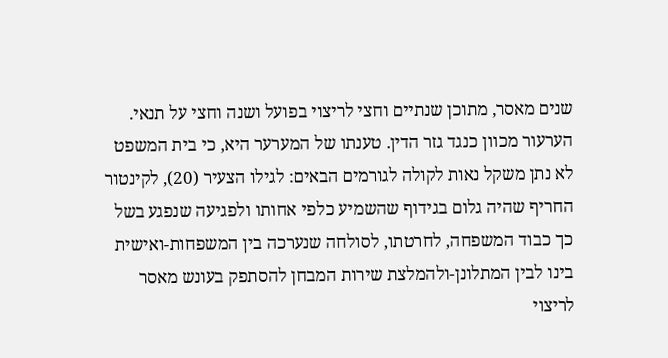שנים מאסר, מתוכן שנתיים וחצי לריצוי בפועל ושנה וחצי על תנאי. הערעור מכוון כנגד גזר הדין. טענתו של המערער היא, כי בית המשפט לא נתן משקל נאות לקולה לגורמים הבאים: לגילו הצעיר (20), לקינטור החריף שהיה גלום בגידוף שהשמיע כלפי אחותו ולפגיעה שנפגע בשל כך כבוד המשפחה, לחרטתו, לסולחה שנערכה בין המשפחות-ואישית בינו לבין המתלונן-ולהמלצת שירות המבחן להסתפק בעונש מאסר לריצוי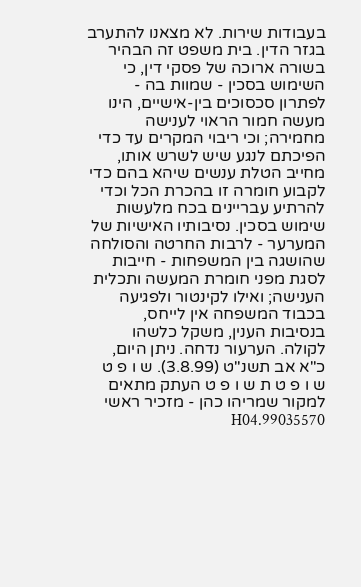בעבודות שירות. לא מצאנו להתערב בגזר הדין. בית משפט זה הבהיר בשורה ארוכה של פסקי דין, כי השימוש בסכין - שמוות בה - לפתרון סכסוכים בין-אישיים, הינו מעשה חמור הראוי לענישה מחמירה; וכי ריבוי המקרים עד כדי הפיכתם לנגע שיש לשרש אותו, מחייב הטלת ענשים שיהא בהם כדי לקבוע חומרה זו בהכרת הכל וכדי להרתיע עבריינים בכח מלעשות שימוש בסכין. נסיבותיו האישיות של המערער - לרבות החרטה והסולחה שהושגה בין המשפחות - חייבות לסגת מפני חומרת המעשה ותכלית הענישה; ואילו לקינטור ולפגיעה בכבוד המשפחה אין לייחס, בנסיבות הענין, משקל כלשהו לקולה. הערעור נדחה. ניתן היום, כ"א אב תשנ"ט (3.8.99). ש ו פ ט ש ו פ ט ת ש ו פ ט העתק מתאים למקור שמריהו כהן - מזכיר ראשי 99035570.H04